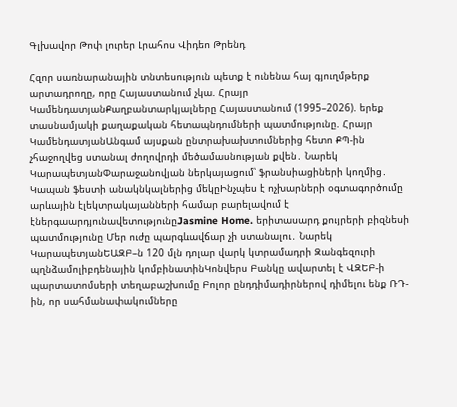Գլխավոր Թոփ լուրեր Լրահոս Վիդեո Թրենդ

Հզոր սառնարանային տնտեսություն պետք է ունենա հայ գյուղմթերք արտադրողը, որը Հայաստանում չկա. Հրայր ԿամենդատյանՔաղբանտարկյալները Հայաստանում (1995–2026). երեք տասնամյակի քաղաքական հետապնդումների պատմությունը. Հրայր ԿամենդատյանԱնգամ այսքան ընտրախախտումներից հետո ՔՊ-ին չհաջողվեց ստանալ ժողովրդի մեծամասնության քվեն․ Նարեկ ԿարապետյանՓարաջանովյան ներկայացում՝ ֆրանսիացիների կողմից․ Կապան ֆեստի անակնկալներից մեկըԻնչպես է ոչխարների օգտագործումը արևային էլեկտրակայանների համար բարելավում է էներգաարդյունավետությունըJasmine Home. երիտասարդ քույրերի բիզնեսի պատմությունը Մեր ուժը պարգևավճար չի ստանալու․ Նարեկ ԿարապետյանԵԱԶԲ–ն 120 մլն դոլար վարկ կտրամադրի Զանգեզուրի պղնձամոլիբդենային կոմբինատինԿոնվերս Բանկը ավարտել է ՎԶԵԲ-ի պարտատոմսերի տեղաբաշխումը Բոլոր ընդդիմադիրներով դիմելու ենք ՌԴ-ին, որ սահմանափակումները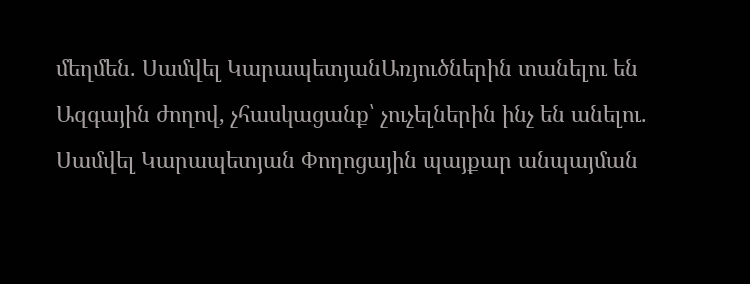մեղմեն. Սամվել ԿարապետյանԱռյուծներին տանելու են Ազգային ժողով, չհասկացանք՝ չուչելներին ինչ են անելու. Սամվել Կարապետյան Փողոցային պայքար անպայման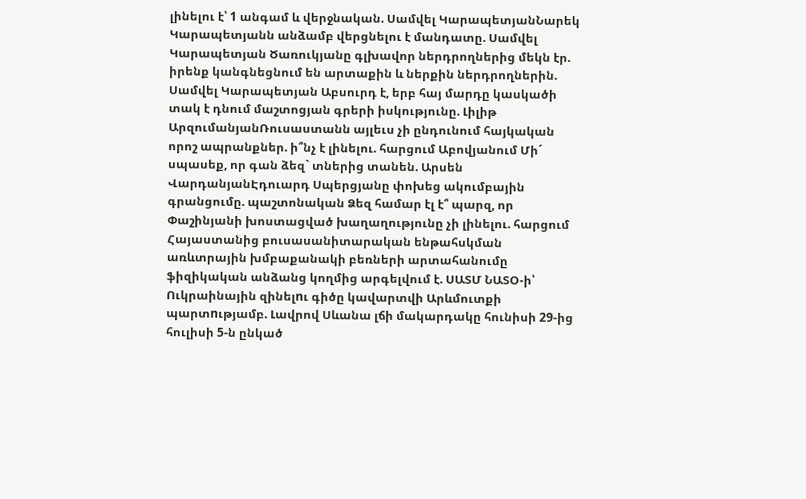լինելու է՝ 1 անգամ և վերջնական. Սամվել ԿարապետյանՆարեկ Կարապետյանն անձամբ վերցնելու է մանդատը. Սամվել Կարապետյան Ծառուկյանը գլխավոր ներդրողներից մեկն էր. իրենք կանգնեցնում են արտաքին և ներքին ներդրողներին. Սամվել Կարապետյան Աբսուրդ է, երբ հայ մարդը կասկածի տակ է դնում մաշտոցյան գրերի իսկությունը. Լիլիթ ԱրզումանյանՌուսաստանն այլեւս չի ընդունում հայկական որոշ ապրանքներ. ի՞նչ է լինելու. հարցում Աբովյանում Մի´ սպասեք, որ գան ձեզ` տներից տանեն. Արսեն ՎարդանյանԷդուարդ Սպերցյանը փոխեց ակումբային գրանցումը. պաշտոնական Ձեզ համար էլ է՞ պարզ, որ Փաշինյանի խոստացված խաղաղությունը չի լինելու. հարցում Հայաստանից բուսասանիտարական ենթահսկման առևտրային խմբաքանակի բեռների արտահանումը ֆիզիկական անձանց կողմից արգելվում է. ՍԱՏՄ ՆԱՏՕ-ի՝ Ուկրաինային զինելnւ գիծը կավարտվի Արևմուտքի պարտnւթյամբ. Լավրով Սևանա լճի մակարդակը հունիսի 29-ից հուլիսի 5-ն ընկած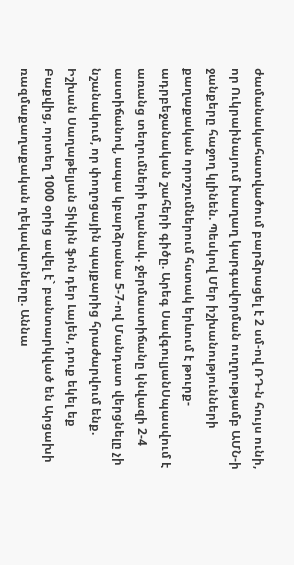ժամանակահատվածում բարձրացել է 2 սմ-ով ՌԴ-ն հույս ունի, որ Ուկրաինայում խաղաղ կարգավորման ուղղությամբ ԱՄՆ-ի ջանքերը հաջող կլինեն. Պեսկով Մեր իշխանությունների քաղաքական որոշումներում հստակ երևում է թուրք-ադրբեջանական շահերի գիծը. Արեգ ՍավգուլյանՍպասվում է առանց տեղումների եղանակ. ջերմաստիճանը կնվազի 2-4 աստիճանով, ապա կբարձրանա 5-7-ով Մանդատ վերցնելը չի նշանակում, որ փողոցային պայքարից հրաժարվում ենք. Իշխան Սաղաթելյան Տիկին ֆոն դեր Լայեն, դուք եկել եք Բաքվից, որտեղ 1000 օրից ավել է` բանտարկված են Արցախի ռազմաքաղաքական ղեկավարները. Աննա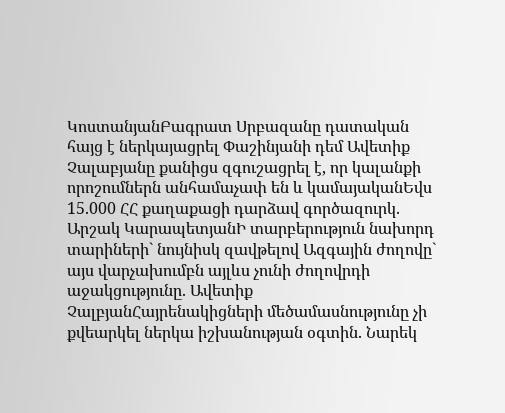ԿոստանյանԲագրատ Սրբազանը դատական հայց է ներկայացրել Փաշինյանի դեմ Ավետիք Չալաբյանը քանիցս զգուշացրել է, որ կալանքի որոշումներն անհամաչափ են և կամայականԵվս 15.000 ՀՀ քաղաքացի դարձավ գործազուրկ. Արշակ ԿարապետյանԻ տարբերություն նախորդ տարիների` նույնիսկ զավթելով Ազգային ժողովը` այս վարչախումբն այլևս չունի ժողովրդի աջակցությունը. Ավետիք ՉալբյանՀայրենակիցների մեծամասնությունը չի քվեարկել ներկա իշխանության օգտին. Նարեկ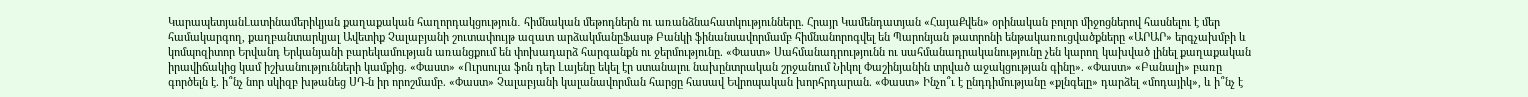ԿարապետյանԼատինամերիկյան քաղաքական հաղորդակցություն․ հիմնական մեթոդներն ու առանձնահատկությունները. Հրայր Կամենդատյան «ՀայաՔվեն» օրինական բոլոր միջոցներով հասնելու է մեր համակարգող, քաղբանտարկյալ Ավետիք Չալաբյանի շուտափույթ ազատ արձակմանըՖասթ Բանկի ֆինանսավորմամբ հիմնանորոգվել են Պարոնյան թատրոնի ենթակառուցվածքները «ԱՐԱՐ» երգչախմբի և կոմպոզիտոր Երվանդ Երկանյանի բարեկամության առանցքում են փոխադարձ հարգանքն ու ջերմությունը. «Փաստ» Սահմանադրությունն ու սահմանադրականությունը չեն կարող կախված լինել քաղաքական իրավիճակից կամ իշխանությունների կամքից. «Փաստ» «Ուրսուլա ֆոն դեր Լայենը եկել էր ստանալու նախընտրական շրջանում Նիկոլ Փաշինյանին տրված աջակցության գինը». «Փաստ» «Բանալի» բառը գործելն է. ի՞նչ նոր սկիզբ խթանեց ՍԴ-ն իր որոշմամբ. «Փաստ» Չալաբյանի կալանավորման հարցը հասավ Եվրոպական խորհրդարան. «Փաստ» Ինչո՞ւ է ընդդիմությանը «քլնգելը» դարձել «մոդայիկ», և ի՞նչ է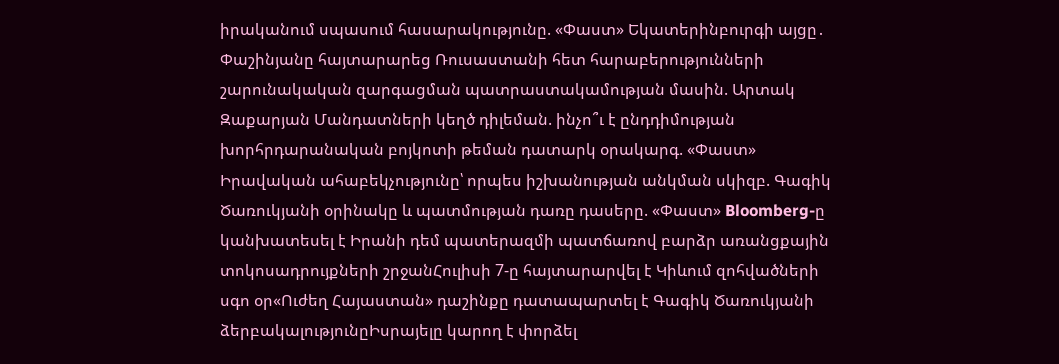իրականում սպասում հասարակությունը. «Փաստ» Եկատերինբուրգի այցը․ Փաշինյանը հայտարարեց Ռուսաստանի հետ հարաբերությունների շարունակական զարգացման պատրաստակամության մասին. Արտակ Զաքարյան Մանդատների կեղծ դիլեման. ինչո՞ւ է ընդդիմության խորհրդարանական բոյկոտի թեման դատարկ օրակարգ. «Փաստ» Իրավական ահաբեկչությունը՝ որպես իշխանության անկման սկիզբ. Գագիկ Ծառուկյանի օրինակը և պատմության դառը դասերը. «Փաստ» Bloomberg-ը կանխատեսել է Իրանի դեմ պատերազմի պատճառով բարձր առանցքային տոկոսադրույքների շրջանՀուլիսի 7-ը հայտարարվել է Կիևում զոհվածների սգո օր«Ուժեղ Հայաստան» դաշինքը դատապարտել է Գագիկ Ծառուկյանի ձերբակալությունըԻսրայելը կարող է փորձել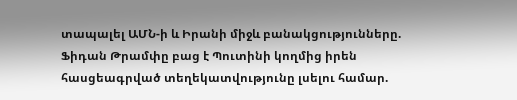տապալել ԱՄՆ-ի և Իրանի միջև բանակցությունները. Ֆիդան Թրամփը բաց է Պուտինի կողմից իրեն հասցեագրված տեղեկատվությունը լսելու համար.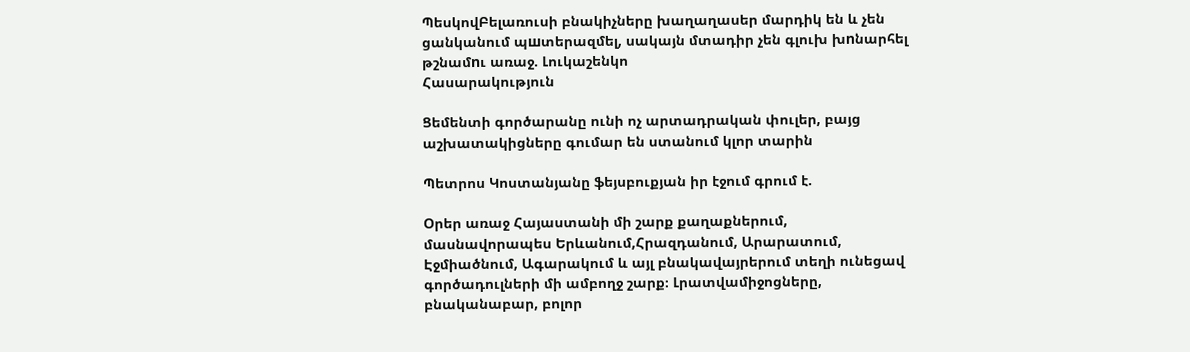ՊեսկովԲելառուսի բնակիչները խաղաղասեր մարդիկ են և չեն ցանկանում պшտերազմել, սակայն մտադիր չեն գլուխ խnնարհել թշնամnւ առաջ. Լուկաշենկո
Հասարակություն

Ցեմենտի գործարանը ունի ոչ արտադրական փուլեր, բայց աշխատակիցները գումար են ստանում կլոր տարին

Պետրոս Կոստանյանը ֆեյսբուքյան իր էջում գրում է.

Օրեր առաջ Հայաստանի մի շարք քաղաքներում, մասնավորապես Երևանում,Հրազդանում, Արարատում, Էջմիածնում, Ագարակում և այլ բնակավայրերում տեղի ունեցավ գործադուլների մի ամբողջ շարք։ Լրատվամիջոցները, բնականաբար, բոլոր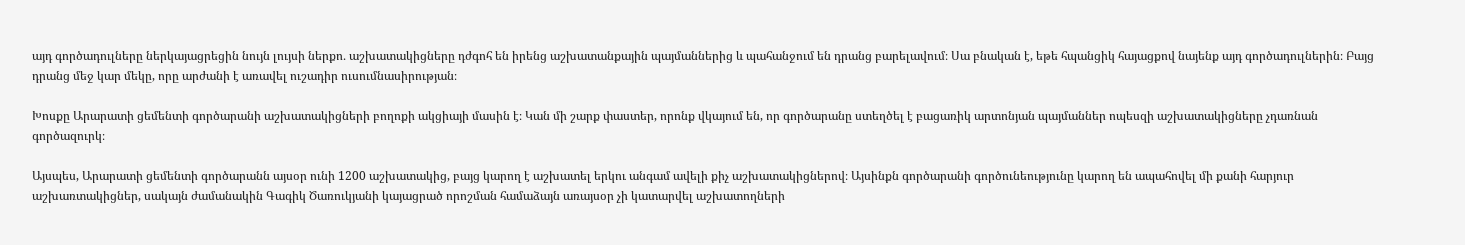այդ գործադուլները ներկայացրեցին նույն լույսի ներքո․ աշխատակիցները դժգոհ են իրենց աշխատանքային պայմաններից և պահանջում են դրանց բարելավում։ Սա բնական է, եթե հպանցիկ հայացքով նայենք այդ գործադուլներին։ Բայց դրանց մեջ կար մեկը, որը արժանի է առավել ուշադիր ուսումնասիրության։

Խոսքը Արարատի ցեմենտի գործարանի աշխատակիցների բողոքի ակցիայի մասին է։ Կան մի շարք փաստեր, որոնք վկայում են, որ գործարանը ստեղծել է բացառիկ արտոնյան պայմաններ ոպեսզի աշխատակիցները չդառնան գործազուրկ։

Այսպես, Արարատի ցեմենտի գործարանն այսօր ունի 1200 աշխատակից, բայց կարող է աշխատել երկու անգամ ավելի քիչ աշխատակիցներով։ Այսինքն գործարանի գործունեությունը կարող են ապահովել մի քանի հարյուր աշխառտակիցներ, սակայն ժամանակին Գագիկ Ծառուկյանի կայացրած որոշման համաձայն առայսօր չի կատարվել աշխատողների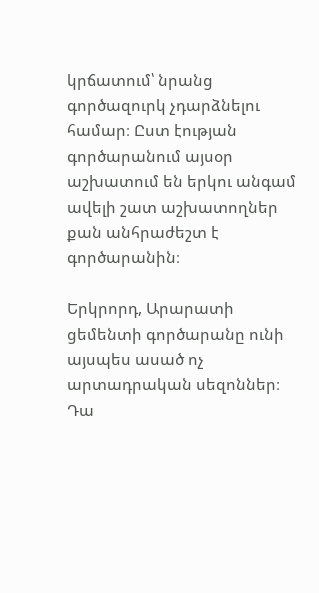կրճատում՝ նրանց գործազուրկ չդարձնելու համար։ Ըստ էության գործարանում այսօր աշխատում են երկու անգամ ավելի շատ աշխատողներ քան անհրաժեշտ է գործարանին։

Երկրորդ, Արարատի ցեմենտի գործարանը ունի այսպես ասած ոչ արտադրական սեզոններ։ Դա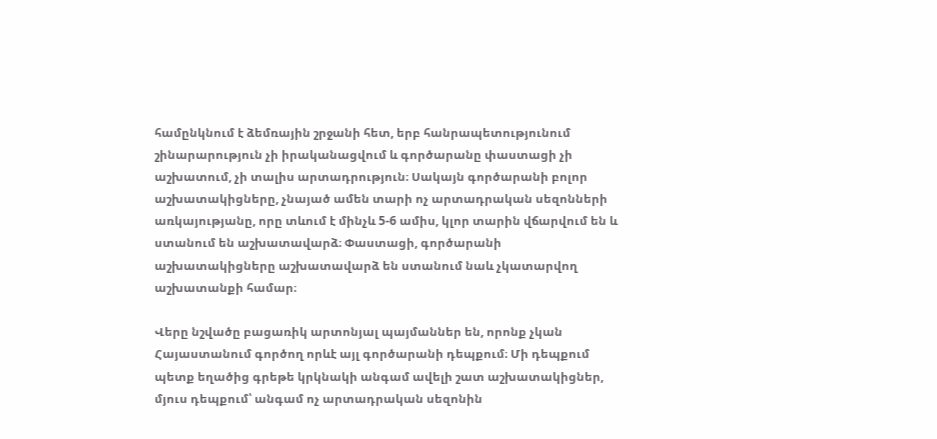համընկնում է ձեմռային շրջանի հետ, երբ հանրապետությունում շինարարություն չի իրականացվում և գործարանը փաստացի չի աշխատում, չի տալիս արտադրություն։ Սակայն գործարանի բոլոր աշխատակիցները, չնայած ամեն տարի ոչ արտադրական սեզոնների առկայությանը, որը տևում է մինչև 5-6 ամիս, կլոր տարին վճարվում են և ստանում են աշխատավարձ։ Փաստացի, գործարանի աշխատակիցները աշխատավարձ են ստանում նաև չկատարվող աշխատանքի համար։

Վերը նշվածը բացառիկ արտոնյալ պայմաններ են, որոնք չկան Հայաստանում գործող որևէ այլ գործարանի դեպքում։ Մի դեպքում պետք եղածից գրեթե կրկնակի անգամ ավելի շատ աշխատակիցներ, մյուս դեպքում՝ անգամ ոչ արտադրական սեզոնին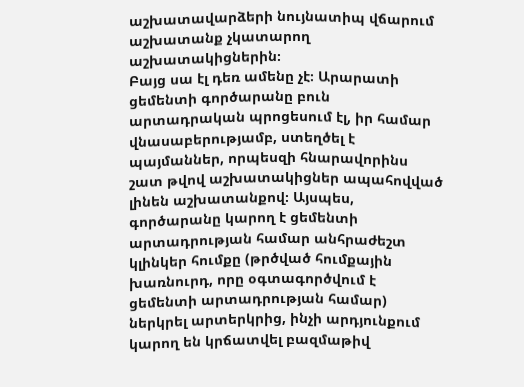աշխատավարձերի նույնատիպ վճարում աշխատանք չկատարող աշխատակիցներին։
Բայց սա էլ դեռ ամենը չէ։ Արարատի ցեմենտի գործարանը բուն արտադրական պրոցեսում էլ, իր համար վնասաբերությամբ, ստեղծել է պայմաններ, որպեսզի հնարավորինս շատ թվով աշխատակիցներ ապահովված լինեն աշխատանքով։ Այսպես, գործարանը կարող է ցեմենտի արտադրության համար անհրաժեշտ կլինկեր հումքը (թրծված հումքային խառնուրդ, որը օգտագործվում է ցեմենտի արտադրության համար) ներկրել արտերկրից, ինչի արդյունքում կարող են կրճատվել բազմաթիվ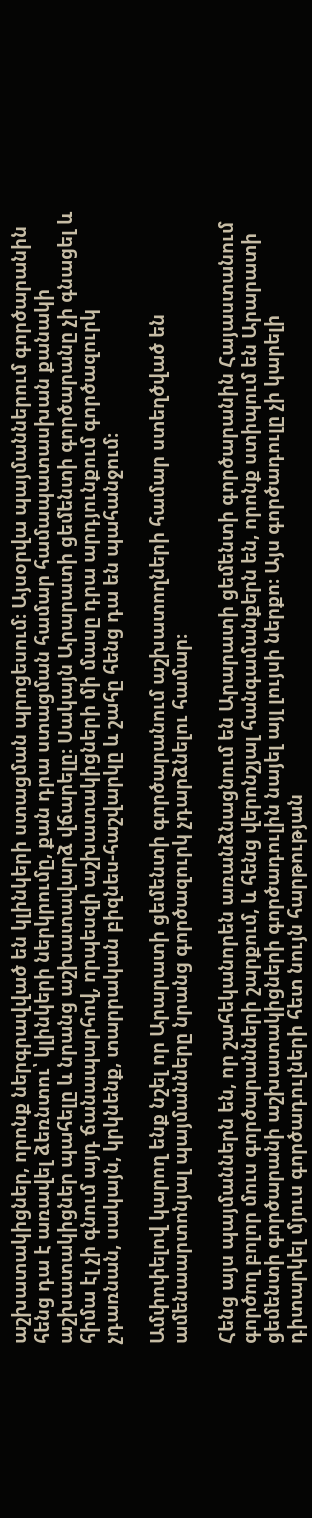աշխատակիցներ, որոնք ներգրավված են կլինկերի ստացման պրոցեսում։ Այսօրվա պայմաններում գործարանին հենց դա է առավել ձեռնտու՝ կլինկերի ներկրումը, քան դրա ստացման համար համապատասխան քանակի աշխատակիցներ պահելը և նրանց աշխատավարձ վճարելը։ Սակայն Արարատի ցեմենտի գործարանը չի գնացել և հիմա էլ չի գնում այդ ճանապարհով, որպեսզի աշխատակիցների մի մասը դրա արդյունքում գործազուրկ չդառնան, սակայն, կրկնենք, տարրական բիզնես-հաշվարկը և շահը հենց դա են պահանջում։

Ամփոփելով կարող ենք նշել որ Արարատի ցեմենտի գործարանում աշխատողների համար ստեղծված են ամենաարտոնյալ պայմանները նրանց գործազուրկ չդարձնելու համար։

Հենց այս պայմաններն են, որ շահեկանորեն առանձնացնում են Արարատի ցեմենտի գործարանին Հայաստանում գործող բոլոր մուս գործարանների շարքում, և հենց վերոնշյալ հանգամանքերն են, որոնք ստիպում են Արարատի ցեմենտի գործարանի աշխատակիցների գործադուլին նայել այլ լույսի ներքո։ Այս գործադուլը չի կարելի դիտարկել մյուս գործադուլների հետ նույն հարթության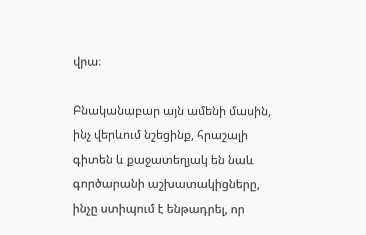վրա։

Բնականաբար այն ամենի մասին, ինչ վերևում նշեցինք, հրաշալի գիտեն և քաջատեղյակ են նաև գործարանի աշխատակիցները, ինչը ստիպում է ենթադրել, որ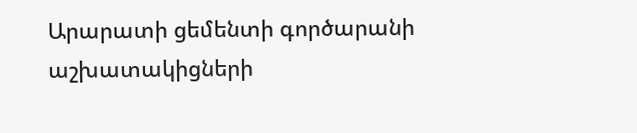Արարատի ցեմենտի գործարանի աշխատակիցների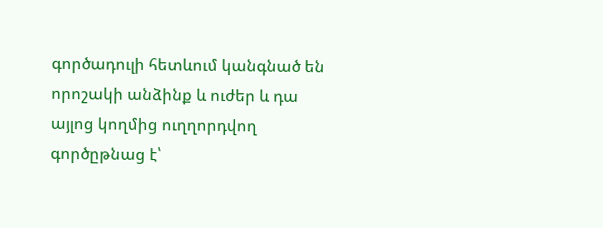գործադուլի հետևում կանգնած են որոշակի անձինք և ուժեր և դա այլոց կողմից ուղղորդվող գործըթնաց է՝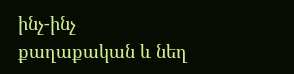ինչ-ինչ քաղաքական և նեղ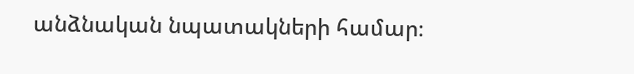անձնական նպատակների համար։